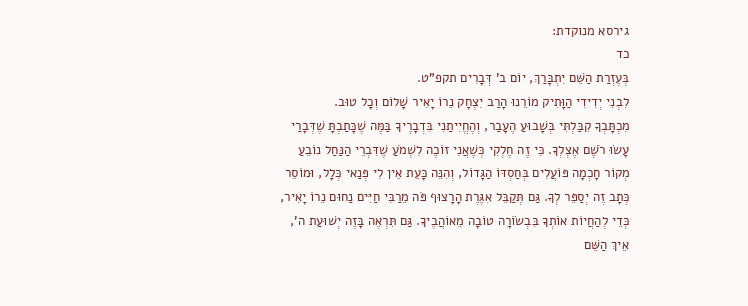גירסא מנוקדת:
כד
בְּעֶזְרַת הַשֵּׁם יִתְבָּרַךְ, יוֹם ב' דְּבָרִים תקפ"ט.
לִבְנִי יְדִידִי הַוָּתִיק מוֹרֵנוּ הָרַב יִצְחָק נֵרוֹ יָאִיר שָׁלוֹם וְכָל טוּב.
מִכְתָּבְךָ קִבַּלְתִּי בְּשָׁבוּעַ הֶעָבַר, וְהֶחֱיִיתַנִי בִּדְבָרֶיךָ בַּמֶּה שֶׁכָּתַבְתָּ שֶׁדְּבָרַי עָשׂוּ רֹשֶׁם אֶצְלְךָ. כִּי זֶה חֶלְקִי כְּשֶׁאֲנִי זוֹכֶה לִשְׁמֹעַ שֶׁדִּבְרֵי הַנַּחַל נוֹבֵעַ מְקוֹר חָכְמָה פּוֹעֲלִים בְּחַסְדּוֹ הַגָּדוֹל, וְהִנֵּה כָּעֵת אֵין לִי פְּנַאי כְּלָל, וּמוֹסֵר כְּתָב זֶה יְסַפֵּר לְךָ. גַּם תְּקַבֵּל אִגֶּרֶת הָרָצוּף פֹּה מֵרַבִּי חַיִּים נַחוּם נֵרוֹ יָאִיר, כְּדֵי לְהַחֲיוֹת אוֹתְךָ בִּבְשׂוֹרָה טוֹבָה מֵאוֹהֲבֶיךָ. גַּם תִּרְאֶה בָּזֶה יְשׁוּעַת ה', אֵיךְ הַשֵּׁם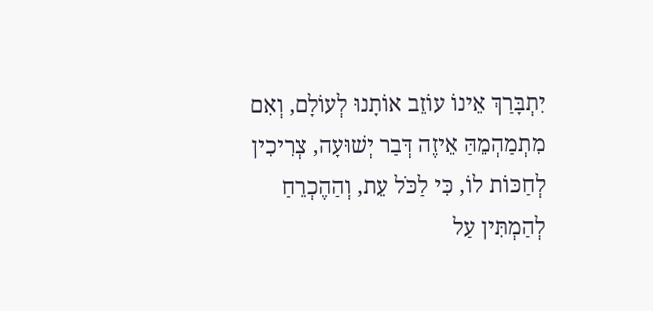יִתְבָּרַךְ אֵינוֹ עוֹזֵב אוֹתָנוּ לְעוֹלָם, וְאִם מִתְמַהְמֵהַּ אֵיזֶה דְּבַר יְשׁוּעָה, צְרִיכִין לְחַכּוֹת לוֹ, כִּי לַכֹּל עֵת, וְהַהֶכְרֵחַ לְהַמְתִּין עַל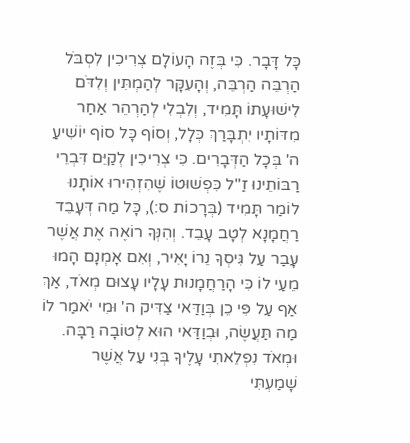כָּל דָּבָר. כִּי בְּזֶה הָעוֹלָם צְרִיכִין לִסְבֹּל הַרְבֵּה הַרְבֵּה, וְהָעִקָּר לְהַמְתִּין וְלִדֹּם לִישׁוּעָתוֹ תָּמִיד, וְלִבְלִי לְהַרְהֵר אַחַר מִדּוֹתָיו יִתְבָּרַךְ כְּלָל, וְסוֹף כָּל סוֹף יוֹשִׁיעַ ה' בְּכָל הַדְּבָרִים. כִּי צְרִיכִין לְקַיֵּם דִּבְרֵי רַבּוֹתֵינוּ זַ"ל כִּפְשׁוּטוֹ שֶׁהִזְהִירוּ אוֹתָנוּ לוֹמַר תָּמִיד (בְּרָכוֹת ס:), כָּל מַה דְּעָבֵד רַחֲמָנָא לְטָב עָבֵד. וְהִנְּךָ רוֹאֶה אֶת אֲשֶׁר עָבַר עַל גִּיסְךָ נֵרוֹ יָאִיר, וְאִם אָמְנָם הָמוּ מֵעַי לוֹ כִּי הָרַחֲמָנוּת עָלָיו עָצוּם מְאֹד, אַךְ אַף עַל פִּי כֵן בְּוַדַּאי צַדִּיק ה' וּמִי יֹאמַר לוֹ מַה תַּעֲשֶׂה, וּבְוַדַּאי הוּא לְטוֹבָה רַבָּה. וּמְאֹד נִפְלֵאתִי עָלֶיךָ בְּנִי עַל אֲשֶׁר שָׁמַעְתִּי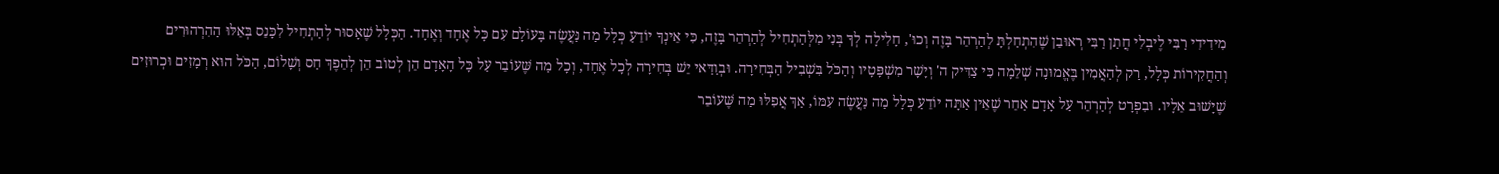מִידִידִי רַבִּי לֶיבְלִי חֲתַן רַבִּי רְאוּבֵן שֶׁהִתְחַלְתָּ לְהַרְהֵר בָּזֶה וְכוּ', חָלִילָה לְךָ בְּנִי מִלְּהַתְחִיל לְהַרְהֵר בָּזֶה, כִּי אֵינְךָ יוֹדֵעַ כְּלָל מַה נַּעֲשֶׂה בָּעוֹלָם עִם כָּל אֶחָד וְאֶחָד. הַכְּלָל שֶׁאָסוּר לְהַתְחִיל לִכָּנֵס בְּאֵלּוּ הַהִרְהוּרִים וְהַחֲקִירוֹת כְּלָל, רַק לְהַאֲמִין בֶּאֱמוּנָה שְׁלֵמָה כִּי צַדִּיק ה' וְיָשָׁר מִשְׁפָּטָיו וְהַכֹּל בִּשְׁבִיל הַבְּחִירָה. וּבְוַדַּאי יֵשׁ בְּחִירָה לְכָל אֶחָד, וְכָל מַה שֶּׁעוֹבֵר עַל כָּל הָאָדָם הֵן לְטוֹב הֵן לְהֵפֶךְ חַס וְשָׁלוֹם, הַכֹּל הוּא רְמָזִים וּכְרוּזִים שֶׁיָּשׁוּב אֵלָיו. וּבִפְרָט לְהַרְהֵר עַל אָדָם אַחֵר שֶׁאֵין אַתָּה יוֹדֵעַ כְּלָל מַה נַּעֲשֶׂה עִמּוֹ, אַךְ אֲפִלּוּ מַה שֶּׁעוֹבֵר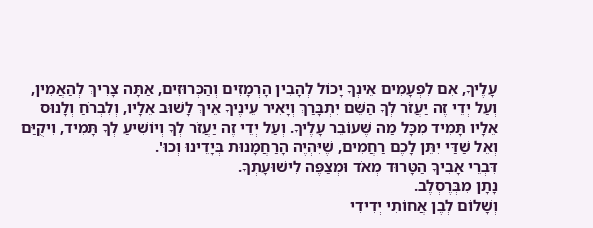עָלֶיךָ, אִם לִפְעָמִים אֵינְךָ יָכוֹל לְהָבִין הָרְמָזִים וְהַכְּרוּזִים, אַתָּה צָרִיךְ לְהַאֲמִין, וְעַל יְדֵי זֶה יַעֲזֹר לְךָ הַשֵּׁם יִתְבָּרַךְ וְיָאִיר עֵינֶיךָ אֵיךְ לָשׁוּב אֵלָיו, וְלִבְרֹחַ וְלָנוּס אֵלָיו תָּמִיד מִכָּל מַה שֶּׁעוֹבֵר עָלֶיךָ. וְעַל יְדֵי זֶה יַעֲזֹר לְךָ וְיוֹשִׁיעַ לְךָ תָּמִיד, וִיקֻיַּם וְאֵל שַׁדַּי יִתֵּן לָכֶם רַחֲמִים, שֶׁיִּהְיֶה הָרַחֲמָנוּת בְּיָדֵינוּ וְכוּ'.
דִּבְרֵי אָבִיךָ הַטָּרוּד מְאֹד וּמְצַפֶּה לִישׁוּעָתְךָ.
נָתָן מִבְּרֶסְלֶב.
וְשָׁלוֹם לְבֶן אֲחוֹתִי יְדִידִי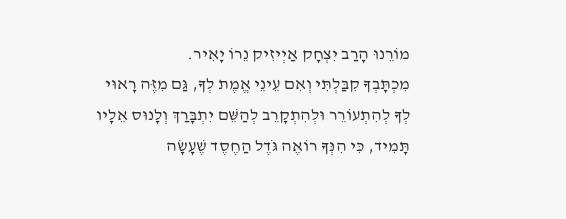מוֹרֵנוּ הָרַב יִצְחָק אַיְיזִיק נֵרוֹ יָאִיר.
מִכְתָּבְךָ קִבַּלְתִּי וְאִם עֵינֵי אֱמֶת לְךָ, גַּם מִזֶּה רָאוּי לְךָ לְהִתְעוֹרֵר וּלְהִתְקָרֵב לְהַשֵּׁם יִתְבָּרַךְ וְלָנוּס אֵלָיו תָּמִיד, כִּי הִנְּךָ רוֹאֶה גֹּדֶל הַחֶסֶד שֶׁעָשָׂה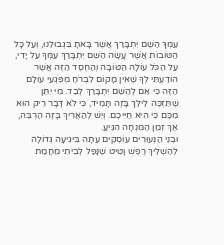עִמְּךָ הַשֵּׁם יִתְבָּרַךְ אֲשֶׁר בָּאתָ בִּגְבוּלֵנוּ, וְעַל כָּל הַטּוֹבוֹת אֲשֶׁר עָשָׂה הַשֵּׁם יִתְבָּרַךְ עִמְּךָ עַל יָדִי, עַל הַכֹּל עוֹלָה הַטּוֹבָה וְהַחֶסֶד הַזֶּה אֲשֶׁר הוֹדַעְתִּי לְךָ שֶׁאֵין מָקוֹם לִבְרֹחַ מִפִּגְעֵי עוֹלָם הַזֶּה כִּי אִם לְהַשֵּׁם יִתְבָּרַךְ לְבַד. מִי יִתֵּן שֶׁתִּזְכֶּה לֵילֵךְ בָּזֶה תָּמִיד, כִּי לֹא דָּבָר רֵיק הוּא מִכֶּם כִּי הִיא חַיֵּיכֶם. וְיֵשׁ לְהַאֲרִיךְ בָּזֶה הַרְבֵּה, אַךְ זְמַן הַמִּנְחָה הִגִּיעַ.
וּבְנֵי הַנְּעוּרִים עוֹסְקִים עַתָּה בִּיגִיעָה גְּדוֹלָה לְהַשְׁלִיךְ רֶפֶשׁ וָטִיט שֶׁנָּפַל לְבֵיתִי מֵחֲמַת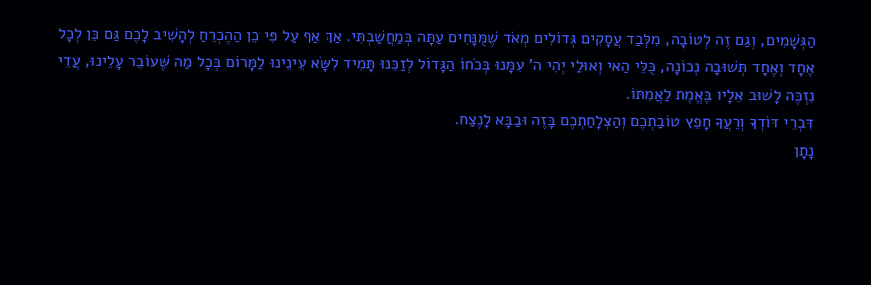הַגְּשָׁמִים, וְגַם זֶה לְטוֹבָה, מִלְּבַד עֲסָקִים גְּדוֹלִים מְאֹד שֶׁמֻּנָּחִים עַתָּה בְּמַחֲשַׁבְתִּי. אַךְ אַף עַל פִּי כֵן הַהֶכְרֵחַ לְהָשִׁיב לָכֶם גַּם כֵּן לְכָל אֶחָד וְאֶחָד תְּשׁוּבָה נְכוֹנָה, כֻּלֵּי הַאי וְאוּלַי יְהִי ה' עִמָּנוּ בְּכֹחוֹ הַגָּדוֹל לְזַכֵּנוּ תָּמִיד לִשָּׂא עֵינֵינוּ לַמָּרוֹם בְּכָל מַה שֶּׁעוֹבֵר עָלֵינוּ, עֲדֵי נִזְכֶּה לָשׁוּב אֵלָיו בֶּאֱמֶת לַאֲמִתּוֹ.
דִּבְרֵי דּוֹדְךָ וְרֵעֲךָ חָפֵץ טוֹבַתְכֶם וְהַצְלָחַתְכֶם בָּזֶה וּבַבָּא לָנֶצַח.
נָתָן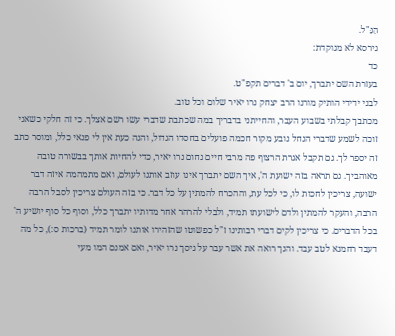הַנַּ"ל.
גירסא לא מנוקדת:
כד
בעזרת השם יתברך, יום ב' דברים תקפ"ט.
לבני ידידי הותיק מורנו הרב יצחק נרו יאיר שלום וכל טוב.
מכתבך קבלתי בשבוע העבר, והחייתני בדבריך במה שכתבת שדברי עשו רשם אצלך. כי זה חלקי כשאני זוכה לשמע שדברי הנחל נובע מקור חכמה פועלים בחסדו הגדול, והנה כעת אין לי פנאי כלל, ומוסר כתב זה יספר לך. גם תקבל אגרת הרצוף פה מרבי חיים נחום נרו יאיר, כדי להחיות אותך בבשורה טובה מאוהביך. גם תראה בזה ישועת ה', איך השם יתברך אינו עוזב אותנו לעולם, ואם מתמהמה איזה דבר ישועה, צריכין לחכות לו, כי לכל עת, וההכרח להמתין על כל דבר. כי בזה העולם צריכין לסבל הרבה הרבה, והעקר להמתין ולדם לישועתו תמיד, ולבלי להרהר אחר מדותיו יתברך כלל, וסוף כל סוף יושיע ה' בכל הדברים. כי צריכין לקים דברי רבותינו ז"ל כפשוטו שהזהירו אותנו לומר תמיד (ברכות ס:), כל מה דעבד רחמנא לטב עבד. והנך רואה את אשר עבר על גיסך נרו יאיר, ואם אמנם המו מעי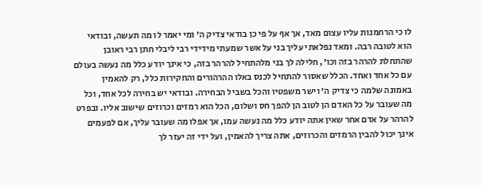לו כי הרחמנות עליו עצום מאד, אך אף על פי כן בודאי צדיק ה' ומי יאמר לו מה תעשה, ובודאי הוא לטובה רבה. ומאד נפלאתי עליך בני על אשר שמעתי מידידי רבי ליבלי חתן רבי ראובן שהתחלת להרהר בזה וכו', חלילה לך בני מלהתחיל להרהר בזה, כי אינך יודע כלל מה נעשה בעולם עם כל אחד ואחד. הכלל שאסור להתחיל לכנס באלו ההרהורים והחקירות כלל, רק להאמין באמונה שלמה כי צדיק ה' וישר משפטיו והכל בשביל הבחירה. ובודאי יש בחירה לכל אחד, וכל מה שעובר על כל האדם הן לטוב הן להפך חס ושלום, הכל הוא רמזים וכרוזים שישוב אליו. ובפרט להרהר על אדם אחר שאין אתה יודע כלל מה נעשה עמו, אך אפלו מה שעובר עליך, אם לפעמים אינך יכול להבין הרמזים והכרוזים, אתה צריך להאמין, ועל ידי זה יעזר לך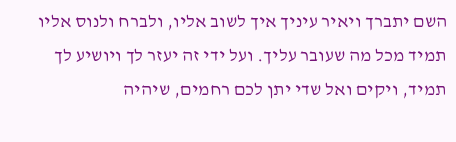השם יתברך ויאיר עיניך איך לשוב אליו, ולברח ולנוס אליו תמיד מכל מה שעובר עליך. ועל ידי זה יעזר לך ויושיע לך תמיד, ויקים ואל שדי יתן לכם רחמים, שיהיה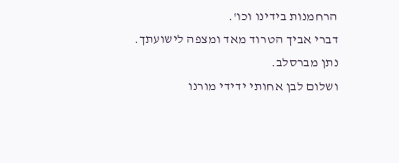הרחמנות בידינו וכו'.
דברי אביך הטרוד מאד ומצפה לישועתך.
נתן מברסלב.
ושלום לבן אחותי ידידי מורנו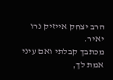הרב יצחק אייזיק נרו יאיר.
מכתבך קבלתי ואם עיני אמת לך,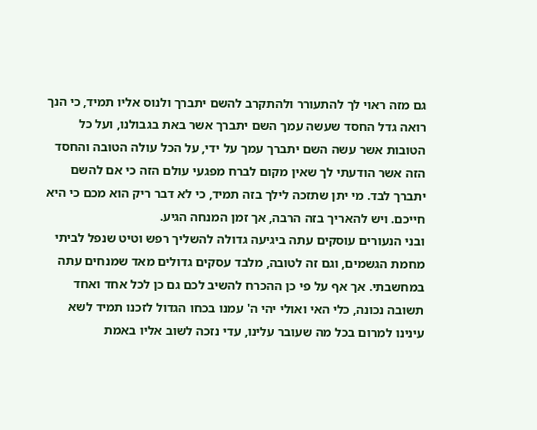גם מזה ראוי לך להתעורר ולהתקרב להשם יתברך ולנוס אליו תמיד, כי הנך רואה גדל החסד שעשה עמך השם יתברך אשר באת בגבולנו, ועל כל הטובות אשר עשה השם יתברך עמך על ידי, על הכל עולה הטובה והחסד הזה אשר הודעתי לך שאין מקום לברח מפגעי עולם הזה כי אם להשם יתברך לבד. מי יתן שתזכה לילך בזה תמיד, כי לא דבר ריק הוא מכם כי היא חייכם. ויש להאריך בזה הרבה, אך זמן המנחה הגיע.
ובני הנעורים עוסקים עתה ביגיעה גדולה להשליך רפש וטיט שנפל לביתי מחמת הגשמים, וגם זה לטובה, מלבד עסקים גדולים מאד שמנחים עתה במחשבתי. אך אף על פי כן ההכרח להשיב לכם גם כן לכל אחד ואחד תשובה נכונה, כלי האי ואולי יהי ה' עמנו בכחו הגדול לזכנו תמיד לשא עינינו למרום בכל מה שעובר עלינו, עדי נזכה לשוב אליו באמת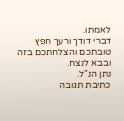לאמתו.
דברי דודך ורעך חפץ טובתכם והצלחתכם בזה ובבא לנצח.
נתן הנ"ל.
כתיבת תגובה